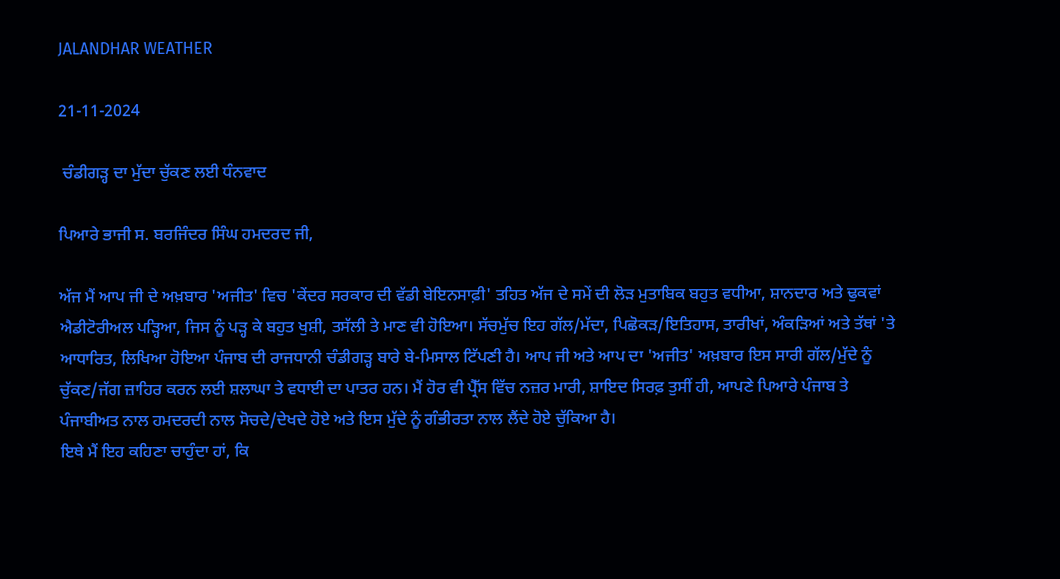JALANDHAR WEATHER

21-11-2024

 ਚੰਡੀਗੜ੍ਹ ਦਾ ਮੁੱਦਾ ਚੁੱਕਣ ਲਈ ਧੰਨਵਾਦ

ਪਿਆਰੇ ਭਾਜੀ ਸ. ਬਰਜਿੰਦਰ ਸਿੰਘ ਹਮਦਰਦ ਜੀ,

ਅੱਜ ਮੈਂ ਆਪ ਜੀ ਦੇ ਅਖ਼ਬਾਰ 'ਅਜੀਤ' ਵਿਚ 'ਕੇਂਦਰ ਸਰਕਾਰ ਦੀ ਵੱਡੀ ਬੇਇਨਸਾਫ਼ੀ' ਤਹਿਤ ਅੱਜ ਦੇ ਸਮੇਂ ਦੀ ਲੋੜ ਮੁਤਾਬਿਕ ਬਹੁਤ ਵਧੀਆ, ਸ਼ਾਨਦਾਰ ਅਤੇ ਢੁਕਵਾਂ ਐਡੀਟੋਰੀਅਲ ਪੜ੍ਹਿਆ, ਜਿਸ ਨੂੰ ਪੜ੍ਹ ਕੇ ਬਹੁਤ ਖੁਸ਼ੀ, ਤਸੱਲੀ ਤੇ ਮਾਣ ਵੀ ਹੋਇਆ। ਸੱਚਮੁੱਚ ਇਹ ਗੱਲ/ਮੱਦਾ, ਪਿਛੋਕੜ/ਇਤਿਹਾਸ, ਤਾਰੀਖਾਂ, ਅੰਕੜਿਆਂ ਅਤੇ ਤੱਥਾਂ 'ਤੇ ਆਧਾਰਿਤ, ਲਿਖਿਆ ਹੋਇਆ ਪੰਜਾਬ ਦੀ ਰਾਜਧਾਨੀ ਚੰਡੀਗੜ੍ਹ ਬਾਰੇ ਬੇ-ਮਿਸਾਲ ਟਿੱਪਣੀ ਹੈ। ਆਪ ਜੀ ਅਤੇ ਆਪ ਦਾ 'ਅਜੀਤ' ਅਖ਼ਬਾਰ ਇਸ ਸਾਰੀ ਗੱਲ/ਮੁੱਦੇ ਨੂੰ ਚੁੱਕਣ/ਜੱਗ ਜ਼ਾਹਿਰ ਕਰਨ ਲਈ ਸ਼ਲਾਘਾ ਤੇ ਵਧਾਈ ਦਾ ਪਾਤਰ ਹਨ। ਮੈਂ ਹੋਰ ਵੀ ਪ੍ਰੈੱਸ ਵਿੱਚ ਨਜ਼ਰ ਮਾਰੀ, ਸ਼ਾਇਦ ਸਿਰਫ਼ ਤੁਸੀਂ ਹੀ, ਆਪਣੇ ਪਿਆਰੇ ਪੰਜਾਬ ਤੇ ਪੰਜਾਬੀਅਤ ਨਾਲ ਹਮਦਰਦੀ ਨਾਲ ਸੋਚਦੇ/ਦੇਖਦੇ ਹੋਏ ਅਤੇ ਇਸ ਮੁੱਦੇ ਨੂੰ ਗੰਭੀਰਤਾ ਨਾਲ ਲੈਂਦੇ ਹੋਏ ਚੁੱਕਿਆ ਹੈ।
ਇਥੇ ਮੈਂ ਇਹ ਕਹਿਣਾ ਚਾਹੁੰਦਾ ਹਾਂ, ਕਿ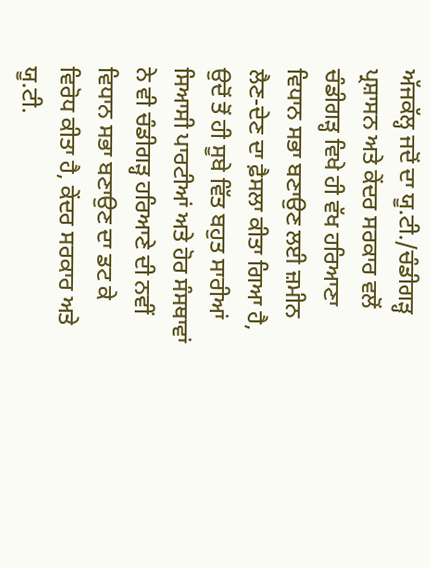ਅੱਜਕੱਲ੍ਹ ਜਦੋਂ ਦਾ ਯੂ.ਟੀ./ਚੰਡੀਗੜ੍ਹ ਪ੍ਰਸ਼ਾਸਨ ਅਤੇ ਕੇਂਦਰ ਸਰਕਾਰ ਵਲੋਂ ਚੰਡੀਗੜ੍ਹ ਵਿਖੇ ਹੀ ਵੱਖ ਹਰਿਆਣਾ ਵਿਧਾਨ ਸਭਾ ਬਣਾਉਣ ਲਈ ਜ਼ਮੀਨ ਲੈਣ-ਦੇਣ ਦਾ ਫ਼ੈਸਲਾ ਕੀਤਾ ਗਿਆ ਹੈ, ਉਦੋਂ ਤੋਂ ਹੀ ਸੂਬੇ ਵਿੱਤ ਬਹੁਤ ਸਾਰੀਆਂ ਸਿਆਸੀ ਪਾਰਟੀਆਂ ਅਤੇ ਹੋਰ ਸੰਸਥਾਵਾਂ ਨੇ ਵੀ ਚੰਡੀਗੜ੍ਹ ਹਰਿਆਣੇ ਦੀ ਨਵੀਂ ਵਿਧਾਨ ਸਭਾ ਬਣਾਉਣ ਦਾ ਡਟ ਕੇ ਵਿਰੋਧ ਕੀਤਾ ਹੈ, ਕੇਂਦਰ ਸਰਕਾਰ ਅਤੇ ਯੂ.ਟੀ.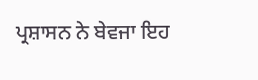ਪ੍ਰਸ਼ਾਸਨ ਨੇ ਬੇਵਜਾ ਇਹ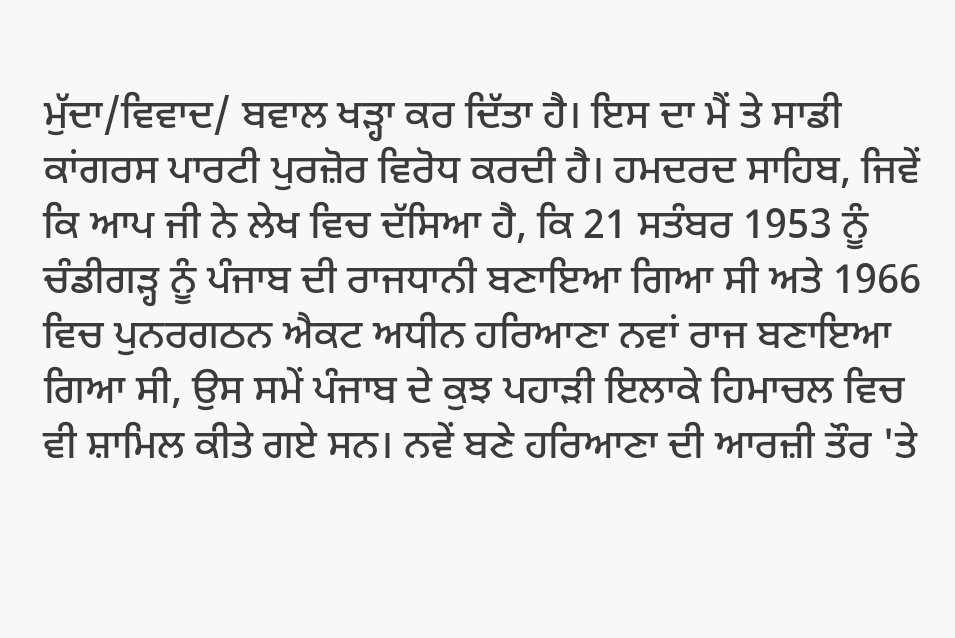ਮੁੱਦਾ/ਵਿਵਾਦ/ ਬਵਾਲ ਖੜ੍ਹਾ ਕਰ ਦਿੱਤਾ ਹੈ। ਇਸ ਦਾ ਮੈਂ ਤੇ ਸਾਡੀ ਕਾਂਗਰਸ ਪਾਰਟੀ ਪੁਰਜ਼ੋਰ ਵਿਰੋਧ ਕਰਦੀ ਹੈ। ਹਮਦਰਦ ਸਾਹਿਬ, ਜਿਵੇਂ ਕਿ ਆਪ ਜੀ ਨੇ ਲੇਖ ਵਿਚ ਦੱਸਿਆ ਹੈ, ਕਿ 21 ਸਤੰਬਰ 1953 ਨੂੰ ਚੰਡੀਗੜ੍ਹ ਨੂੰ ਪੰਜਾਬ ਦੀ ਰਾਜਧਾਨੀ ਬਣਾਇਆ ਗਿਆ ਸੀ ਅਤੇ 1966 ਵਿਚ ਪੁਨਰਗਠਨ ਐਕਟ ਅਧੀਨ ਹਰਿਆਣਾ ਨਵਾਂ ਰਾਜ ਬਣਾਇਆ ਗਿਆ ਸੀ, ਉਸ ਸਮੇਂ ਪੰਜਾਬ ਦੇ ਕੁਝ ਪਹਾੜੀ ਇਲਾਕੇ ਹਿਮਾਚਲ ਵਿਚ ਵੀ ਸ਼ਾਮਿਲ ਕੀਤੇ ਗਏ ਸਨ। ਨਵੇਂ ਬਣੇ ਹਰਿਆਣਾ ਦੀ ਆਰਜ਼ੀ ਤੌਰ 'ਤੇ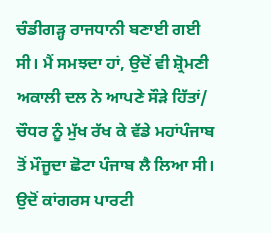ਚੰਡੀਗੜ੍ਹ ਰਾਜਧਾਨੀ ਬਣਾਈ ਗਈ ਸੀ। ਮੈਂ ਸਮਝਦਾ ਹਾਂ, ਉਦੋਂ ਵੀ ਸ਼੍ਰੋਮਣੀ ਅਕਾਲੀ ਦਲ ਨੇ ਆਪਣੇ ਸੌੜੇ ਹਿੱਤਾਂ/ ਚੌਧਰ ਨੂੰ ਮੁੱਖ ਰੱਖ ਕੇ ਵੱਡੇ ਮਹਾਂਪੰਜਾਬ ਤੋਂ ਮੌਜੂਦਾ ਛੋਟਾ ਪੰਜਾਬ ਲੈ ਲਿਆ ਸੀ। ਉਦੋਂ ਕਾਂਗਰਸ ਪਾਰਟੀ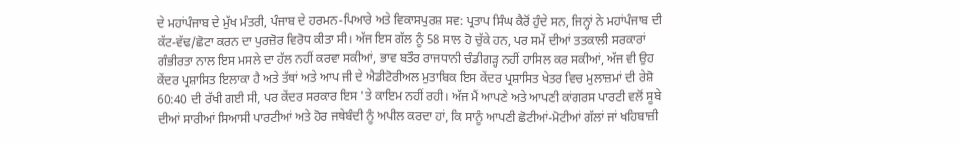ਦੇ ਮਹਾਂਪੰਜਾਬ ਦੇ ਮੁੱਖ ਮੰਤਰੀ, ਪੰਜਾਬ ਦੇ ਹਰਮਨ-ਪਿਆਰੇ ਅਤੇ ਵਿਕਾਸਪੁਰਸ਼ ਸਵ: ਪ੍ਰਤਾਪ ਸਿੰਘ ਕੈਰੋਂ ਹੁੰਦੇ ਸਨ, ਜਿਨ੍ਹਾਂ ਨੇ ਮਹਾਂਪੰਜਾਬ ਦੀ ਕੱਟ-ਵੱਢ/ਛੋਟਾ ਕਰਨ ਦਾ ਪੁਰਜ਼ੋਰ ਵਿਰੋਧ ਕੀਤਾ ਸੀ। ਅੱਜ ਇਸ ਗੱਲ ਨੂੰ 58 ਸਾਲ ਹੋ ਚੁੱਕੇ ਹਨ, ਪਰ ਸਮੇਂ ਦੀਆਂ ਤਤਕਾਲੀ ਸਰਕਾਰਾਂ ਗੰਭੀਰਤਾ ਨਾਲ ਇਸ ਮਸਲੇ ਦਾ ਹੱਲ ਨਹੀਂ ਕਰਵਾ ਸਕੀਆਂ, ਭਾਵ ਬਤੌਰ ਰਾਜਧਾਨੀ ਚੰਡੀਗੜ੍ਹ ਨਹੀਂ ਹਾਸਿਲ ਕਰ ਸਕੀਆਂ, ਅੱਜ ਵੀ ਉਹ ਕੇਂਦਰ ਪ੍ਰਸ਼ਾਸਿਤ ਇਲਾਕਾ ਹੈ ਅਤੇ ਤੱਥਾਂ ਅਤੇ ਆਪ ਜੀ ਦੇ ਐਡੀਟੋਰੀਅਲ ਮੁਤਾਬਿਕ ਇਸ ਕੇਂਦਰ ਪ੍ਰਸ਼ਾਸਿਤ ਖੇਤਰ ਵਿਚ ਮੁਲਾਜ਼ਮਾਂ ਦੀ ਰੇਸ਼ੋ 60:40 ਦੀ ਰੱਖੀ ਗਈ ਸੀ, ਪਰ ਕੇਂਦਰ ਸਰਕਾਰ ਇਸ 'ਤੇ ਕਾਇਮ ਨਹੀਂ ਰਹੀ। ਅੱਜ ਮੈਂ ਆਪਣੇ ਅਤੇ ਆਪਣੀ ਕਾਂਗਰਸ ਪਾਰਟੀ ਵਲੋਂ ਸੂਬੇ ਦੀਆਂ ਸਾਰੀਆਂ ਸਿਆਸੀ ਪਾਰਟੀਆਂ ਅਤੇ ਹੋਰ ਜਥੇਬੰਦੀ ਨੂੰ ਅਪੀਲ ਕਰਦਾ ਹਾਂ, ਕਿ ਸਾਨੂੰ ਆਪਣੀ ਛੋਟੀਆਂ-ਮੋਟੀਆਂ ਗੱਲਾਂ ਜਾਂ ਖਹਿਬਾਜ਼ੀ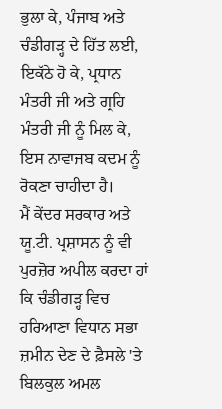ਭੁਲਾ ਕੇ, ਪੰਜਾਬ ਅਤੇ ਚੰਡੀਗੜ੍ਹ ਦੇ ਹਿੱਤ ਲਈ, ਇਕੱਠੇ ਹੋ ਕੇ, ਪ੍ਰਧਾਨ ਮੰਤਰੀ ਜੀ ਅਤੇ ਗ੍ਰਹਿ ਮੰਤਰੀ ਜੀ ਨੂੰ ਮਿਲ ਕੇ, ਇਸ ਨਾਵਾਜਬ ਕਦਮ ਨੂੰ ਰੋਕਣਾ ਚਾਹੀਦਾ ਹੈ।
ਮੈਂ ਕੇਂਦਰ ਸਰਕਾਰ ਅਤੇ ਯੂ.ਟੀ. ਪ੍ਰਸ਼ਾਸਨ ਨੂੰ ਵੀ ਪੁਰਜ਼ੋਰ ਅਪੀਲ ਕਰਦਾ ਹਾਂ ਕਿ ਚੰਡੀਗੜ੍ਹ ਵਿਚ ਹਰਿਆਣਾ ਵਿਧਾਨ ਸਭਾ ਜ਼ਮੀਨ ਦੇਣ ਦੇ ਫ਼ੈਸਲੇ 'ਤੇ ਬਿਲਕੁਲ ਅਮਲ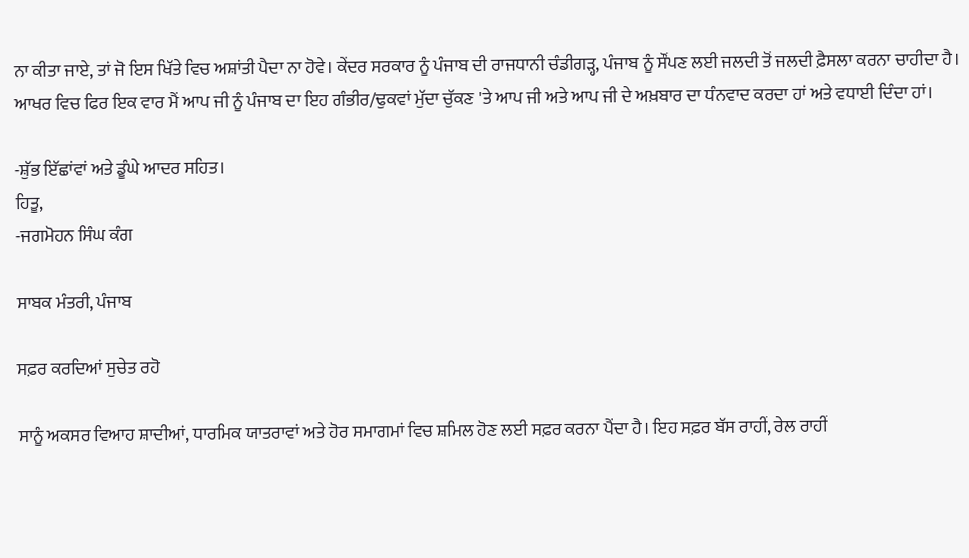ਨਾ ਕੀਤਾ ਜਾਏ, ਤਾਂ ਜੋ ਇਸ ਖਿੱਤੇ ਵਿਚ ਅਸ਼ਾਂਤੀ ਪੈਦਾ ਨਾ ਹੋਵੇ। ਕੇਂਦਰ ਸਰਕਾਰ ਨੂੰ ਪੰਜਾਬ ਦੀ ਰਾਜਧਾਨੀ ਚੰਡੀਗੜ੍ਹ, ਪੰਜਾਬ ਨੂੰ ਸੌਂਪਣ ਲਈ ਜਲਦੀ ਤੋਂ ਜਲਦੀ ਫ਼ੈਸਲਾ ਕਰਨਾ ਚਾਹੀਦਾ ਹੈ। ਆਖਰ ਵਿਚ ਫਿਰ ਇਕ ਵਾਰ ਮੈਂ ਆਪ ਜੀ ਨੂੰ ਪੰਜਾਬ ਦਾ ਇਹ ਗੰਭੀਰ/ਢੁਕਵਾਂ ਮੁੱਦਾ ਚੁੱਕਣ 'ਤੇ ਆਪ ਜੀ ਅਤੇ ਆਪ ਜੀ ਦੇ ਅਖ਼ਬਾਰ ਦਾ ਧੰਨਵਾਦ ਕਰਦਾ ਹਾਂ ਅਤੇ ਵਧਾਈ ਦਿੰਦਾ ਹਾਂ।

-ਸ਼ੁੱਭ ਇੱਛਾਂਵਾਂ ਅਤੇ ਡੂੰਘੇ ਆਦਰ ਸਹਿਤ।
ਹਿਤੂ,
-ਜਗਮੋਹਨ ਸਿੰਘ ਕੰਗ

ਸਾਬਕ ਮੰਤਰੀ, ਪੰਜਾਬ

ਸਫ਼ਰ ਕਰਦਿਆਂ ਸੁਚੇਤ ਰਹੋ

ਸਾਨੂੰ ਅਕਸਰ ਵਿਆਹ ਸ਼ਾਦੀਆਂ, ਧਾਰਮਿਕ ਯਾਤਰਾਵਾਂ ਅਤੇ ਹੋਰ ਸਮਾਗਮਾਂ ਵਿਚ ਸ਼ਮਿਲ ਹੋਣ ਲਈ ਸਫ਼ਰ ਕਰਨਾ ਪੈਂਦਾ ਹੈ। ਇਹ ਸਫ਼ਰ ਬੱਸ ਰਾਹੀਂ, ਰੇਲ ਰਾਹੀਂ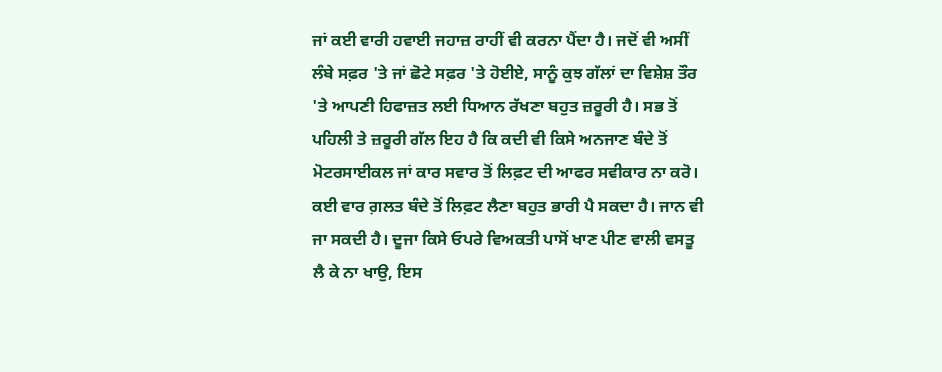ਜਾਂ ਕਈ ਵਾਰੀ ਹਵਾਈ ਜਹਾਜ਼ ਰਾਹੀਂ ਵੀ ਕਰਨਾ ਪੈਂਦਾ ਹੈ। ਜਦੋਂ ਵੀ ਅਸੀਂ ਲੰਬੇ ਸਫ਼ਰ 'ਤੇ ਜਾਂ ਛੋਟੇ ਸਫ਼ਰ 'ਤੇ ਹੋਈਏ, ਸਾਨੂੰ ਕੁਝ ਗੱਲਾਂ ਦਾ ਵਿਸ਼ੇਸ਼ ਤੌਰ 'ਤੇ ਆਪਣੀ ਹਿਫਾਜ਼ਤ ਲਈ ਧਿਆਨ ਰੱਖਣਾ ਬਹੁਤ ਜ਼ਰੂਰੀ ਹੈ। ਸਭ ਤੋਂ ਪਹਿਲੀ ਤੇ ਜ਼ਰੂਰੀ ਗੱਲ ਇਹ ਹੈ ਕਿ ਕਦੀ ਵੀ ਕਿਸੇ ਅਨਜਾਣ ਬੰਦੇ ਤੋਂ ਮੋਟਰਸਾਈਕਲ ਜਾਂ ਕਾਰ ਸਵਾਰ ਤੋਂ ਲਿਫ਼ਟ ਦੀ ਆਫਰ ਸਵੀਕਾਰ ਨਾ ਕਰੋ। ਕਈ ਵਾਰ ਗ਼ਲਤ ਬੰਦੇ ਤੋਂ ਲਿਫ਼ਟ ਲੈਣਾ ਬਹੁਤ ਭਾਰੀ ਪੈ ਸਕਦਾ ਹੈ। ਜਾਨ ਵੀ ਜਾ ਸਕਦੀ ਹੈ। ਦੂਜਾ ਕਿਸੇ ਓਪਰੇ ਵਿਅਕਤੀ ਪਾਸੋਂ ਖਾਣ ਪੀਣ ਵਾਲੀ ਵਸਤੂ ਲੈ ਕੇ ਨਾ ਖਾਉ, ਇਸ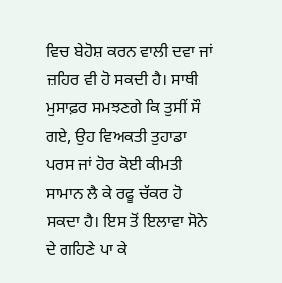ਵਿਚ ਬੇਹੋਸ਼ ਕਰਨ ਵਾਲੀ ਦਵਾ ਜਾਂ ਜ਼ਹਿਰ ਵੀ ਹੋ ਸਕਦੀ ਹੈ। ਸਾਥੀ ਮੁਸਾਫ਼ਰ ਸਮਝਣਗੇ ਕਿ ਤੁਸੀਂ ਸੌ ਗਏ, ਉਹ ਵਿਅਕਤੀ ਤੁਹਾਡਾ ਪਰਸ ਜਾਂ ਹੋਰ ਕੋਈ ਕੀਮਤੀ ਸਾਮਾਨ ਲੈ ਕੇ ਰਫੂ ਚੱਕਰ ਹੋ ਸਕਦਾ ਹੈ। ਇਸ ਤੋਂ ਇਲਾਵਾ ਸੋਨੇ ਦੇ ਗਹਿਣੇ ਪਾ ਕੇ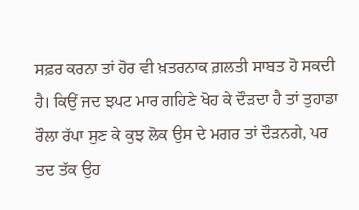ਸਫ਼ਰ ਕਰਨਾ ਤਾਂ ਹੋਰ ਵੀ ਖ਼ਤਰਨਾਕ ਗ਼ਲਤੀ ਸਾਬਤ ਹੋ ਸਕਦੀ ਹੈ। ਕਿਉਂ ਜਦ ਝਪਟ ਮਾਰ ਗਹਿਣੇ ਖੋਹ ਕੇ ਦੌੜਦਾ ਹੈ ਤਾਂ ਤੁਹਾਡਾ ਰੌਲਾ ਰੱਪਾ ਸੁਣ ਕੇ ਕੁਝ ਲੋਕ ਉਸ ਦੇ ਮਗਰ ਤਾਂ ਦੌੜਨਗੇ, ਪਰ ਤਦ ਤੱਕ ਉਹ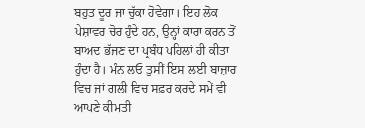ਬਹੁਤ ਦੂਰ ਜਾ ਚੁੱਕਾ ਹੋਵੇਗਾ। ਇਹ ਲੋਕ ਪੇਸ਼ਾਵਰ ਚੋਰ ਹੁੰਦੇ ਹਨ, ਉਨ੍ਹਾਂ ਕਾਰਾ ਕਰਨ ਤੋਂ ਬਾਅਦ ਭੱਜਣ ਦਾ ਪ੍ਰਬੰਧ ਪਹਿਲਾਂ ਹੀ ਕੀਤਾ ਹੁੰਦਾ ਹੈ। ਮੰਨ ਲਓ ਤੁਸੀਂ ਇਸ ਲਈ ਬਾਜ਼ਾਰ ਵਿਚ ਜਾਂ ਗਲੀ ਵਿਚ ਸਫ਼ਰ ਕਰਦੇ ਸਮੇਂ ਵੀ ਆਪਣੇ ਕੀਮਤੀ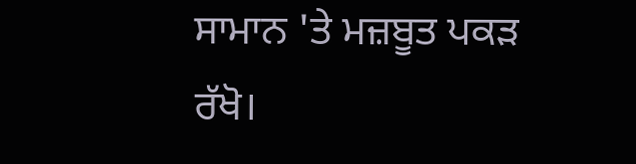ਸਾਮਾਨ 'ਤੇ ਮਜ਼ਬੂਤ ਪਕੜ ਰੱਖੋ।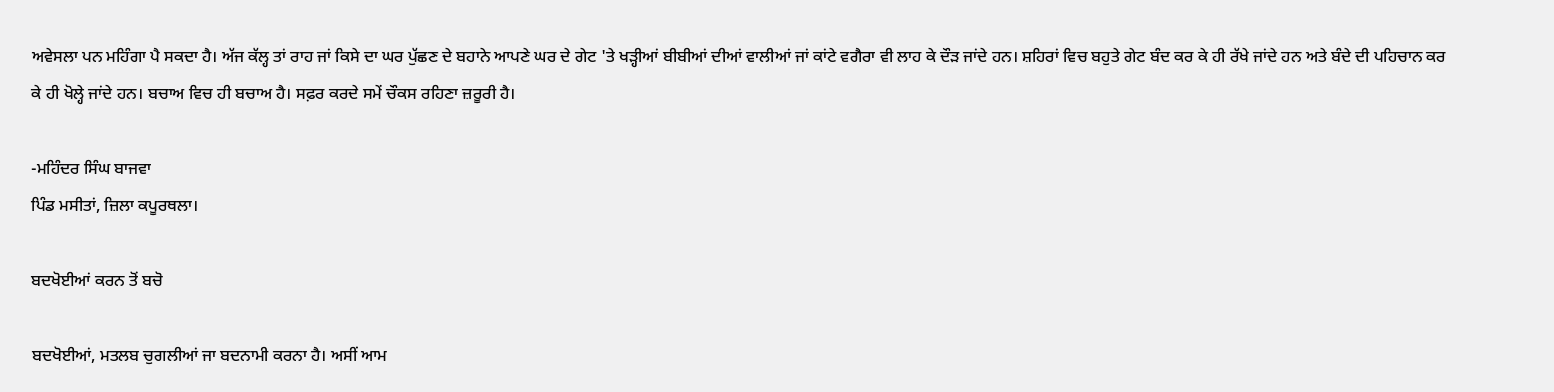ਅਵੇਸਲਾ ਪਨ ਮਹਿੰਗਾ ਪੈ ਸਕਦਾ ਹੈ। ਅੱਜ ਕੱਲ੍ਹ ਤਾਂ ਰਾਹ ਜਾਂ ਕਿਸੇ ਦਾ ਘਰ ਪੁੱਛਣ ਦੇ ਬਹਾਨੇ ਆਪਣੇ ਘਰ ਦੇ ਗੇਟ 'ਤੇ ਖੜ੍ਹੀਆਂ ਬੀਬੀਆਂ ਦੀਆਂ ਵਾਲੀਆਂ ਜਾਂ ਕਾਂਟੇ ਵਗੈਰਾ ਵੀ ਲਾਹ ਕੇ ਦੌੜ ਜਾਂਦੇ ਹਨ। ਸ਼ਹਿਰਾਂ ਵਿਚ ਬਹੁਤੇ ਗੇਟ ਬੰਦ ਕਰ ਕੇ ਹੀ ਰੱਖੇ ਜਾਂਦੇ ਹਨ ਅਤੇ ਬੰਦੇ ਦੀ ਪਹਿਚਾਨ ਕਰ ਕੇ ਹੀ ਖੋਲ੍ਹੇ ਜਾਂਦੇ ਹਨ। ਬਚਾਅ ਵਿਚ ਹੀ ਬਚਾਅ ਹੈ। ਸਫ਼ਰ ਕਰਦੇ ਸਮੇਂ ਚੌਕਸ ਰਹਿਣਾ ਜ਼ਰੂਰੀ ਹੈ।

-ਮਹਿੰਦਰ ਸਿੰਘ ਬਾਜਵਾ
ਪਿੰਡ ਮਸੀਤਾਂ, ਜ਼ਿਲਾ ਕਪੂਰਥਲਾ।

ਬਦਖੋਈਆਂ ਕਰਨ ਤੋਂ ਬਚੋ

ਬਦਖੋਈਆਂ, ਮਤਲਬ ਚੁਗਲੀਆਂ ਜਾ ਬਦਨਾਮੀ ਕਰਨਾ ਹੈ। ਅਸੀਂ ਆਮ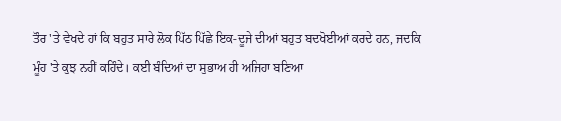ਤੌਰ 'ਤੇ ਵੇਖਦੇ ਹਾਂ ਕਿ ਬਹੁਤ ਸਾਰੇ ਲੋਕ ਪਿੱਠ ਪਿੱਛੇ ਇਕ-ਦੂਜੇ ਦੀਆਂ ਬਹੁਤ ਬਦਖੋਈਆਂ ਕਰਦੇ ਹਨ, ਜਦਕਿ ਮੂੰਹ 'ਤੇ ਕੁਝ ਨਹੀਂ ਕਹਿੰਦੇ। ਕਈ ਬੰਦਿਆਂ ਦਾ ਸੁਭਾਅ ਹੀ ਅਜਿਹਾ ਬਣਿਆ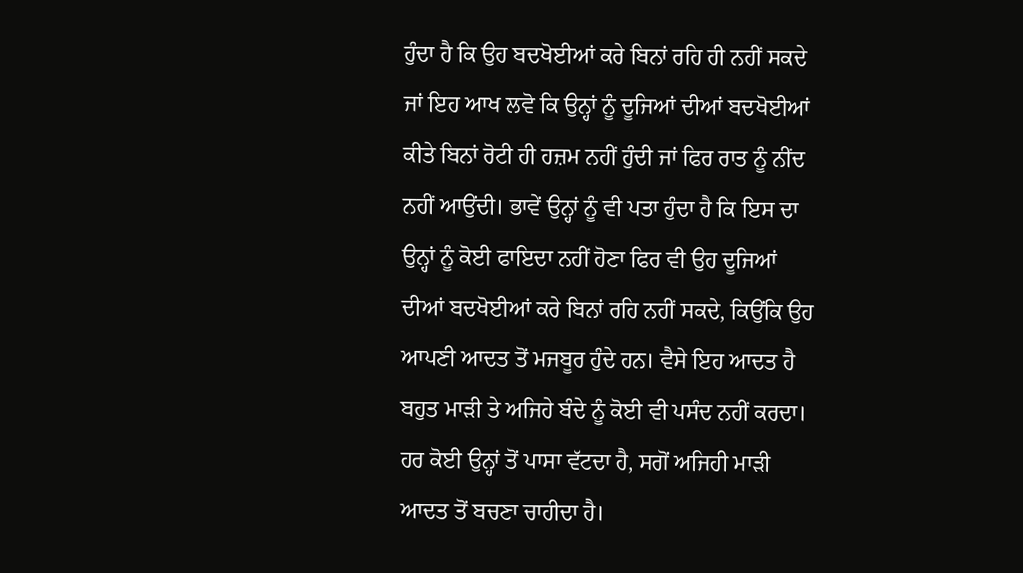ਹੁੰਦਾ ਹੈ ਕਿ ਉਹ ਬਦਖੋਈਆਂ ਕਰੇ ਬਿਨਾਂ ਰਹਿ ਹੀ ਨਹੀਂ ਸਕਦੇ ਜਾਂ ਇਹ ਆਖ ਲਵੋ ਕਿ ਉਨ੍ਹਾਂ ਨੂੰ ਦੂਜਿਆਂ ਦੀਆਂ ਬਦਖੋਈਆਂ ਕੀਤੇ ਬਿਨਾਂ ਰੋਟੀ ਹੀ ਹਜ਼ਮ ਨਹੀਂ ਹੁੰਦੀ ਜਾਂ ਫਿਰ ਰਾਤ ਨੂੰ ਨੀਂਦ ਨਹੀਂ ਆਉਂਦੀ। ਭਾਵੇਂ ਉਨ੍ਹਾਂ ਨੂੰ ਵੀ ਪਤਾ ਹੁੰਦਾ ਹੈ ਕਿ ਇਸ ਦਾ ਉਨ੍ਹਾਂ ਨੂੰ ਕੋਈ ਫਾਇਦਾ ਨਹੀਂ ਹੋਣਾ ਫਿਰ ਵੀ ਉਹ ਦੂਜਿਆਂ ਦੀਆਂ ਬਦਖੋਈਆਂ ਕਰੇ ਬਿਨਾਂ ਰਹਿ ਨਹੀਂ ਸਕਦੇ, ਕਿਉਂਕਿ ਉਹ ਆਪਣੀ ਆਦਤ ਤੋਂ ਮਜਬੂਰ ਹੁੰਦੇ ਹਨ। ਵੈਸੇ ਇਹ ਆਦਤ ਹੈ ਬਹੁਤ ਮਾੜੀ ਤੇ ਅਜਿਹੇ ਬੰਦੇ ਨੂੰ ਕੋਈ ਵੀ ਪਸੰਦ ਨਹੀਂ ਕਰਦਾ। ਹਰ ਕੋਈ ਉਨ੍ਹਾਂ ਤੋਂ ਪਾਸਾ ਵੱਟਦਾ ਹੈ, ਸਗੋਂ ਅਜਿਹੀ ਮਾੜੀ ਆਦਤ ਤੋਂ ਬਚਣਾ ਚਾਹੀਦਾ ਹੈ।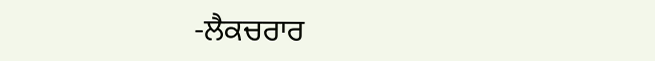-ਲੈਕਚਰਾਰ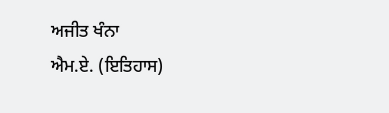ਅਜੀਤ ਖੰਨਾ
ਐਮ.ਏ. (ਇਤਿਹਾਸ)